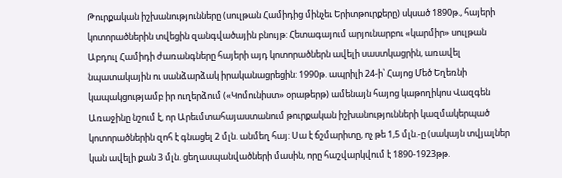Թուրքական իշխանությունները (սուլթան Համիդից մինչեւ Երիտթուրքերը) սկսած 1890թ., հայերի կոտորածներին տվեցին զանգվածային բնույթ: Հետագայում արյունարբու «կարմիր» սուլթան Աբդուլ Համիդի ժառանգները հայերի այդ կոտորածներն ավելի սաստկացրին, առավել նպատակային ու սանձարձակ իրականացրեցին: 1990թ. ապրիլի 24-ի՝ Հայոց Մեծ Եղեռնի կապակցությամբ իր ուղերձում («Կոմունիստ» օրաթերթ) ամենայն հայոց կաթողիկոս Վազգեն Առաջինը նշում է, որ Արեւմտահայաստանում թուրքական իշխանությունների կազմակերպած կոտորածներին զոհ է գնացել 2 մլն. անմեղ հայ: Սա է ճշմարիտը, ոչ թե 1,5 մլն.-ը (սակայն տվյալներ կան ավելի քան 3 մլն. ցեղասպանվածների մասին, որը հաշվարկվում է 1890-1923թթ.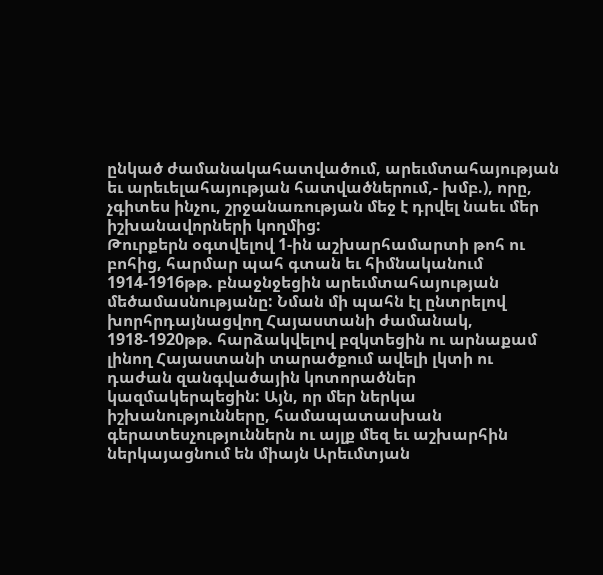ընկած ժամանակահատվածում, արեւմտահայության եւ արեւելահայության հատվածներում,- խմբ.), որը, չգիտես ինչու, շրջանառության մեջ է դրվել նաեւ մեր իշխանավորների կողմից:
Թուրքերն օգտվելով 1-ին աշխարհամարտի թոհ ու բոհից, հարմար պահ գտան եւ հիմնականում 1914-1916թթ. բնաջնջեցին արեւմտահայության մեծամասնությանը: Նման մի պահն էլ ընտրելով խորհրդայնացվող Հայաստանի ժամանակ, 1918-1920թթ. հարձակվելով բզկտեցին ու արնաքամ լինող Հայաստանի տարածքում ավելի լկտի ու դաժան զանգվածային կոտորածներ կազմակերպեցին: Այն, որ մեր ներկա իշխանությունները, համապատասխան գերատեսչություններն ու այլք մեզ եւ աշխարհին ներկայացնում են միայն Արեւմտյան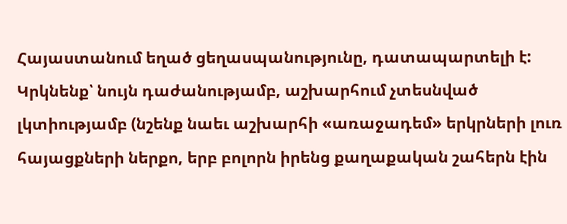Հայաստանում եղած ցեղասպանությունը, դատապարտելի է: Կրկնենք՝ նույն դաժանությամբ, աշխարհում չտեսնված լկտիությամբ (նշենք նաեւ աշխարհի «առաջադեմ» երկրների լուռ հայացքների ներքո, երբ բոլորն իրենց քաղաքական շահերն էին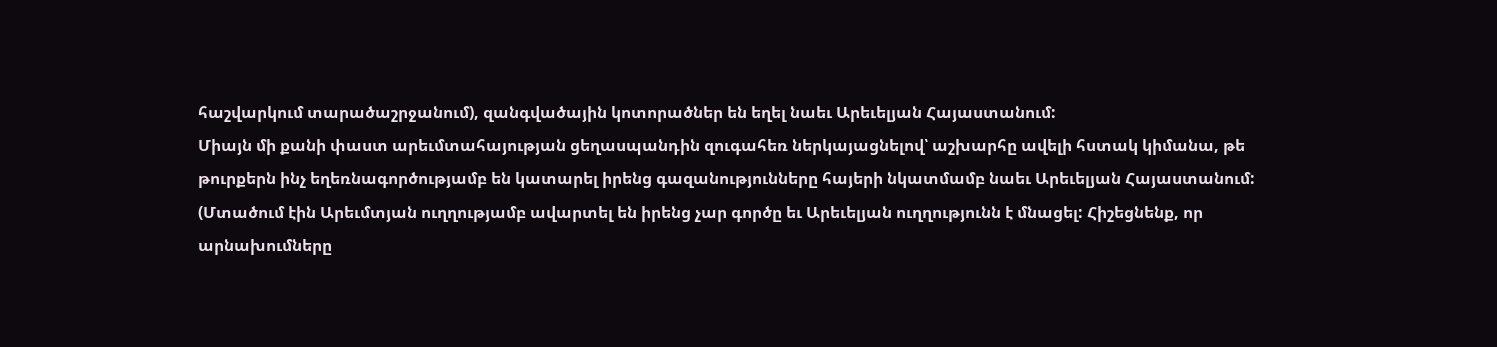հաշվարկում տարածաշրջանում), զանգվածային կոտորածներ են եղել նաեւ Արեւելյան Հայաստանում:
Միայն մի քանի փաստ արեւմտահայության ցեղասպանդին զուգահեռ ներկայացնելով՝ աշխարհը ավելի հստակ կիմանա, թե թուրքերն ինչ եղեռնագործությամբ են կատարել իրենց գազանությունները հայերի նկատմամբ նաեւ Արեւելյան Հայաստանում: (Մտածում էին Արեւմտյան ուղղությամբ ավարտել են իրենց չար գործը եւ Արեւելյան ուղղությունն է մնացել: Հիշեցնենք, որ արնախումները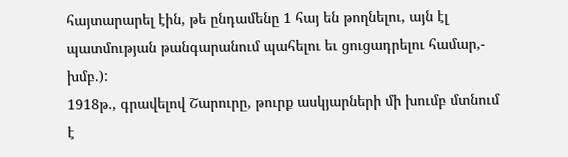հայտարարել էին, թե ընդամենը 1 հայ են թողնելու, այն էլ պատմության թանգարանում պահելու եւ ցուցադրելու համար,- խմբ.):
1918թ., գրավելով Շարուրը, թուրք ասկյարների մի խումբ մտնում է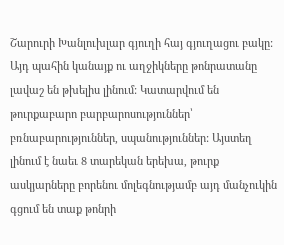Շարուրի Խանլուխլար գյուղի հայ գյուղացու բակը: Այդ պահին կանայք ու աղջիկները թոնրատանը լավաշ են թխելիս լինում: Կատարվում են թուրքաբարո բարբարոսություններ՝ բռնաբարություններ, սպանություններ: Այստեղ լինում է նաեւ 8 տարեկան երեխա, թուրք ասկյարները բորենու մոլեգնությամբ այդ մանչուկին գցում են տաք թոնրի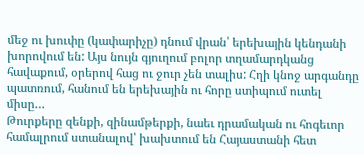մեջ ու խուփը (կափարիչը) դնում վրան՝ երեխային կենդանի խորովում են: Այս նույն գյուղում բոլոր տղամարդկանց հավաքում, օրերով հաց ու ջուր չեն տալիս: Հղի կնոջ արգանդը պատռում, հանում են երեխային ու հորը ստիպում ուտել միսը…
Թուրքերը զենքի, զինամթերքի, նաեւ դրամական ու հոգեւոր համալրում ստանալով՝ խախտում են Հայաստանի հետ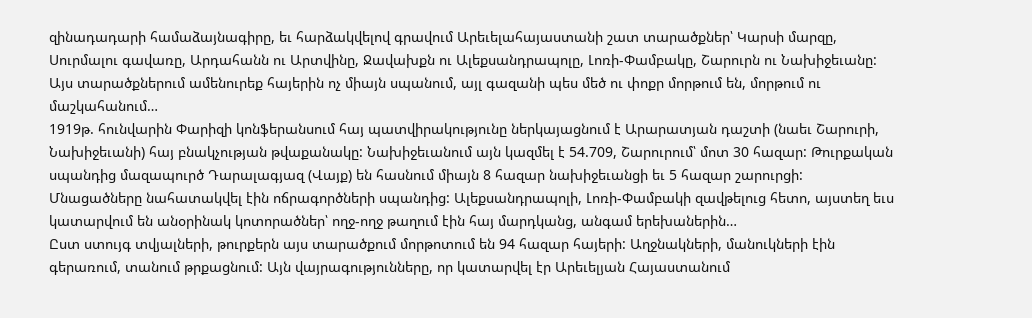զինադադարի համաձայնագիրը, եւ հարձակվելով գրավում Արեւելահայաստանի շատ տարածքներ՝ Կարսի մարզը, Սուրմալու գավառը, Արդահանն ու Արտվինը, Ջավախքն ու Ալեքսանդրապոլը, Լոռի-Փամբակը, Շարուրն ու Նախիջեւանը: Այս տարածքներում ամենուրեք հայերին ոչ միայն սպանում, այլ գազանի պես մեծ ու փոքր մորթում են, մորթում ու մաշկահանում…
1919թ. հունվարին Փարիզի կոնֆերանսում հայ պատվիրակությունը ներկայացնում է Արարատյան դաշտի (նաեւ Շարուրի, Նախիջեւանի) հայ բնակչության թվաքանակը: Նախիջեւանում այն կազմել է 54.709, Շարուրում՝ մոտ 30 հազար: Թուրքական սպանդից մազապուրծ Դարալագյազ (Վայք) են հասնում միայն 8 հազար նախիջեւանցի եւ 5 հազար շարուրցի: Մնացածները նահատակվել էին ոճրագործների սպանդից: Ալեքսանդրապոլի, Լոռի-Փամբակի զավթելուց հետո, այստեղ եւս կատարվում են անօրինակ կոտորածներ՝ ողջ-ողջ թաղում էին հայ մարդկանց, անգամ երեխաներին…
Ըստ ստույգ տվյալների, թուրքերն այս տարածքում մորթոտում են 94 հազար հայերի: Աղջնակների, մանուկների էին գերառում, տանում թրքացնում: Այն վայրագությունները, որ կատարվել էր Արեւելյան Հայաստանում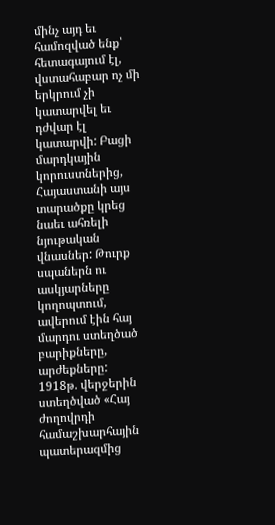մինչ այդ եւ համոզված ենք՝ հետագայում էլ, վստահաբար ոչ մի երկրում չի կատարվել եւ դժվար էլ կատարվի: Բացի մարդկային կորուստներից, Հայաստանի այս տարածքը կրեց նաեւ ահռելի նյութական վնասներ: Թուրք սպաներն ու ասկյարները կողոպտում, ավերում էին հայ մարդու ստեղծած բարիքները, արժեքները:
1918թ. վերջերին ստեղծված «Հայ ժողովրդի համաշխարհային պատերազմից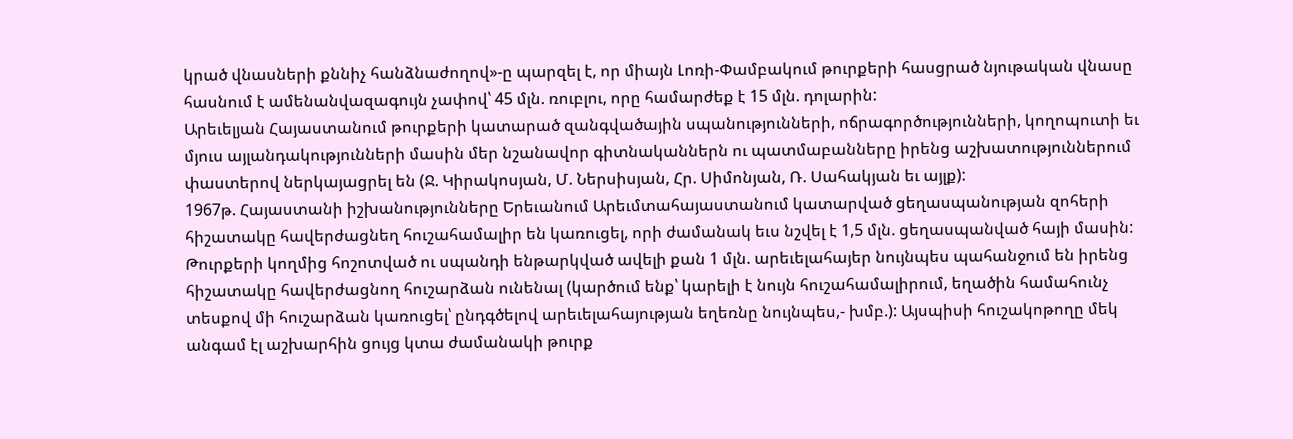կրած վնասների քննիչ հանձնաժողով»-ը պարզել է, որ միայն Լոռի-Փամբակում թուրքերի հասցրած նյութական վնասը հասնում է ամենանվազագույն չափով՝ 45 մլն. ռուբլու, որը համարժեք է 15 մլն. դոլարին:
Արեւելյան Հայաստանում թուրքերի կատարած զանգվածային սպանությունների, ոճրագործությունների, կողոպուտի եւ մյուս այլանդակությունների մասին մեր նշանավոր գիտնականներն ու պատմաբանները իրենց աշխատություններում փաստերով ներկայացրել են (Ջ. Կիրակոսյան, Մ. Ներսիսյան, Հր. Սիմոնյան, Ռ. Սահակյան եւ այլք):
1967թ. Հայաստանի իշխանությունները Երեւանում Արեւմտահայաստանում կատարված ցեղասպանության զոհերի հիշատակը հավերժացնեղ հուշահամալիր են կառուցել, որի ժամանակ եւս նշվել է 1,5 մլն. ցեղասպանված հայի մասին: Թուրքերի կողմից հոշոտված ու սպանդի ենթարկված ավելի քան 1 մլն. արեւելահայեր նույնպես պահանջում են իրենց հիշատակը հավերժացնող հուշարձան ունենալ (կարծում ենք՝ կարելի է նույն հուշահամալիրում, եղածին համահունչ տեսքով մի հուշարձան կառուցել՝ ընդգծելով արեւելահայության եղեռնը նույնպես,- խմբ.): Այսպիսի հուշակոթողը մեկ անգամ էլ աշխարհին ցույց կտա ժամանակի թուրք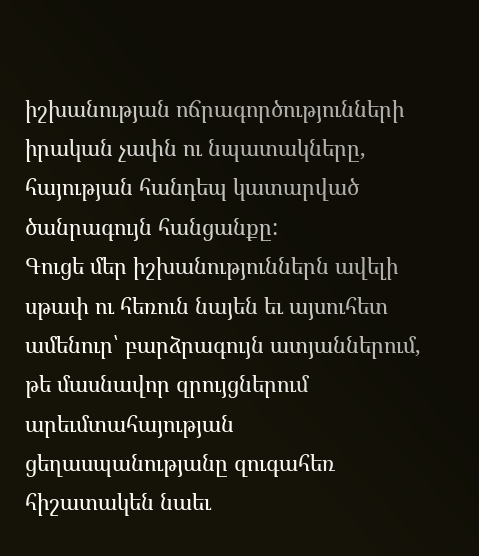իշխանության ոճրագործությունների իրական չափն ու նպատակները, հայության հանդեպ կատարված ծանրագույն հանցանքը:
Գուցե մեր իշխանություններն ավելի սթափ ու հեռուն նայեն եւ այսուհետ ամենուր՝ բարձրագույն ատյաններում, թե մասնավոր զրույցներում արեւմտահայության ցեղասպանությանը զուգահեռ հիշատակեն նաեւ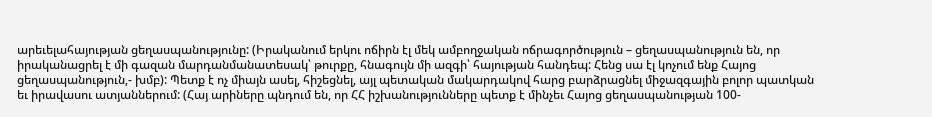արեւելահայության ցեղասպանությունը: (Իրականում երկու ոճիրն էլ մեկ ամբողջական ոճրագործություն – ցեղասպանություն են, որ իրականացրել է մի գազան մարդանմանատեսակ՝ թուրքը, հնագույն մի ազգի՝ հայության հանդեպ: Հենց սա էլ կոչում ենք Հայոց ցեղասպանություն,- խմբ): Պետք է ոչ միայն ասել, հիշեցնել, այլ պետական մակարդակով հարց բարձրացնել միջազգային բոլոր պատկան եւ իրավասու ատյաններում: (Հայ արիները պնդում են, որ ՀՀ իշխանությունները պետք է մինչեւ Հայոց ցեղասպանության 100-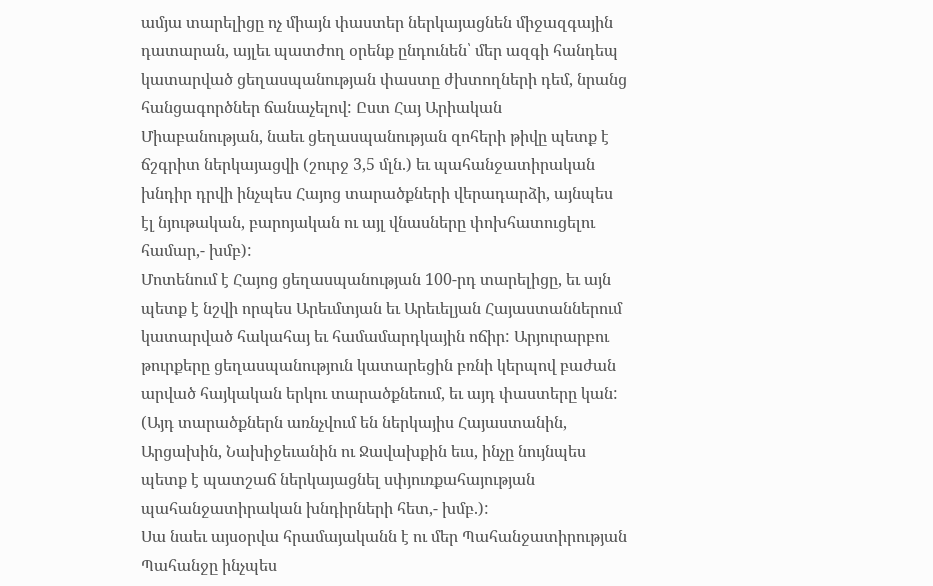ամյա տարելիցը ոչ միայն փաստեր ներկայացնեն միջազգային դատարան, այլեւ պատժող օրենք ընդունեն՝ մեր ազգի հանդեպ կատարված ցեղասպանության փաստը ժխտողների դեմ, նրանց հանցագործներ ճանաչելով: Ըստ Հայ Արիական Միաբանության, նաեւ ցեղասպանության զոհերի թիվը պետք է ճշգրիտ ներկայացվի (շուրջ 3,5 մլն.) եւ պահանջատիրական խնդիր դրվի ինչպես Հայոց տարածքների վերադարձի, այնպես էլ նյութական, բարոյական ու այլ վնասները փոխհատուցելու համար,- խմբ):
Մոտենում է Հայոց ցեղասպանության 100-րդ տարելիցը, եւ այն պետք է նշվի որպես Արեւմտյան եւ Արեւելյան Հայաստաններում կատարված հակահայ եւ համամարդկային ոճիր: Արյուրարբու թուրքերը ցեղասպանություն կատարեցին բռնի կերպով բաժան արված հայկական երկու տարածքնեում, եւ այդ փաստերը կան: (Այդ տարածքներն առնչվում են ներկայիս Հայաստանին, Արցախին, Նախիջեւանին ու Ջավախքին եւս, ինչը նույնպես պետք է պատշաճ ներկայացնել սփյուռքահայության պահանջատիրական խնդիրների հետ,- խմբ.):
Սա նաեւ այսօրվա հրամայականն է ու մեր Պահանջատիրության Պահանջը ինչպես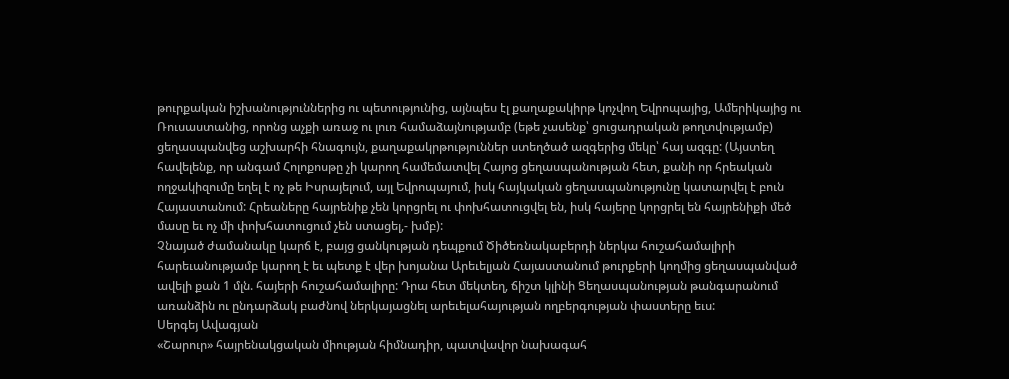թուրքական իշխանություններից ու պետությունից, այնպես էլ քաղաքակիրթ կոչվող Եվրոպայից, Ամերիկայից ու Ռուսաստանից, որոնց աչքի առաջ ու լուռ համաձայնությամբ (եթե չասենք՝ ցուցադրական թողտվությամբ) ցեղասպանվեց աշխարհի հնագույն, քաղաքակրթություններ ստեղծած ազգերից մեկը՝ հայ ազգը: (Այստեղ հավելենք, որ անգամ Հոլոքոսթը չի կարող համեմատվել Հայոց ցեղասպանության հետ, քանի որ հրեական ողջակիզումը եղել է ոչ թե Իսրայելում, այլ Եվրոպայում, իսկ հայկական ցեղասպանությունը կատարվել է բուն Հայաստանում: Հրեաները հայրենիք չեն կորցրել ու փոխհատուցվել են, իսկ հայերը կորցրել են հայրենիքի մեծ մասը եւ ոչ մի փոխհատուցում չեն ստացել,- խմբ):
Չնայած ժամանակը կարճ է, բայց ցանկության դեպքում Ծիծեռնակաբերդի ներկա հուշահամալիրի հարեւանությամբ կարող է եւ պետք է վեր խոյանա Արեւելյան Հայաստանում թուրքերի կողմից ցեղասպանված ավելի քան 1 մլն. հայերի հուշահամալիրը: Դրա հետ մեկտեղ, ճիշտ կլինի Ցեղասպանության թանգարանում առանձին ու ընդարձակ բաժնով ներկայացնել արեւելահայության ողբերգության փաստերը եւս:
Սերգեյ Ավագյան
«Շարուր» հայրենակցական միության հիմնադիր, պատվավոր նախագահ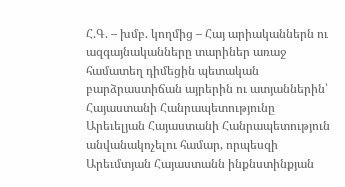Հ.Գ. – խմբ. կողմից – Հայ արիականներն ու ազգայնականները տարիներ առաջ համատեղ դիմեցին պետական բարձրաստիճան այրերին ու ատյաններին՝ Հայաստանի Հանրապետությունը Արեւելյան Հայաստանի Հանրապետություն անվանակոչելու համար, որպեսզի Արեւմտյան Հայաստանն ինքնստինքյան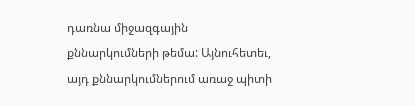դառնա միջազգային քննարկումների թեմա: Այնուհետեւ, այդ քննարկումներում առաջ պիտի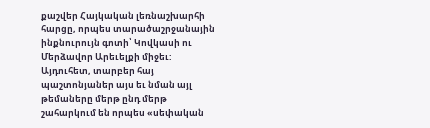քաշվեր Հայկական լեռնաշխարհի հարցը, որպես տարածաշրջանային ինքնուրույն գոտի՝ Կովկասի ու Մերձավոր Արեւելքի միջեւ:
Այդուհետ, տարբեր հայ պաշտոնյաներ այս եւ նման այլ թեմաները մերթ ընդ մերթ շահարկում են որպես «սեփական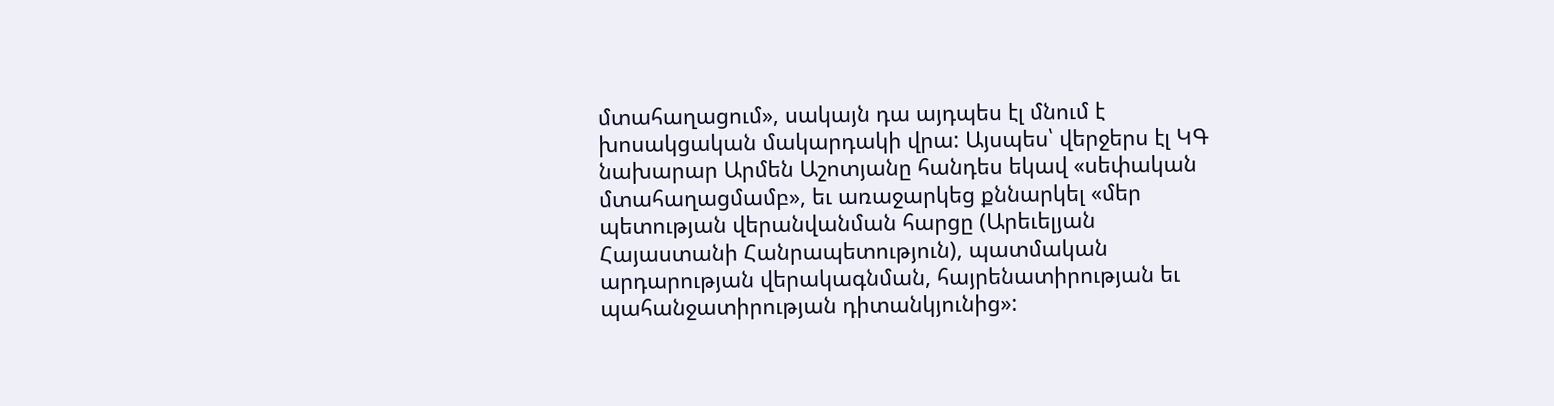մտահաղացում», սակայն դա այդպես էլ մնում է խոսակցական մակարդակի վրա: Այսպես՝ վերջերս էլ ԿԳ նախարար Արմեն Աշոտյանը հանդես եկավ «սեփական մտահաղացմամբ», եւ առաջարկեց քննարկել «մեր պետության վերանվանման հարցը (Արեւելյան Հայաստանի Հանրապետություն), պատմական արդարության վերակագնման, հայրենատիրության եւ պահանջատիրության դիտանկյունից»: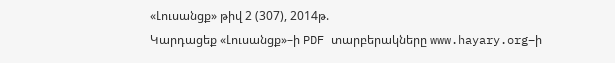«Լուսանցք» թիվ 2 (307), 2014թ.
Կարդացեք «Լուսանցք»–ի PDF տարբերակները www.hayary.org–ի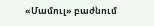«Մամուլ» բաժնում